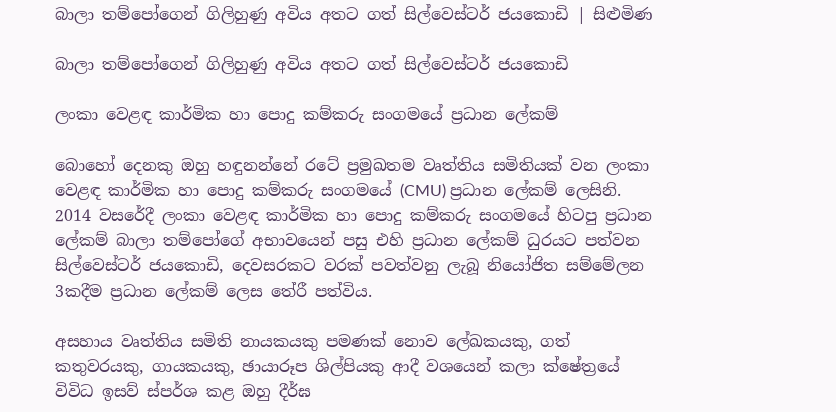බාලා තම්පෝගෙන් ගිලිහුණු අවිය අතට ගත් සිල්වෙස්ටර් ජයකොඩි | සිළුමිණ

බාලා තම්පෝගෙන් ගිලිහුණු අවිය අතට ගත් සිල්වෙස්ටර් ජයකොඩි

ලංකා වෙළඳ කාර්මික හා පොදු කම්කරු සංගමයේ ප්‍රධාන ලේකම්

බොහෝ දෙනකු ඔහු හඳුනන්නේ රටේ ප්‍රමුඛතම වෘත්තිය සමිතියක් වන ලංකා වෙළඳ කාර්මික හා පොදු කම්කරු සංගමයේ (CMU) ප්‍රධාන ලේකම් ලෙසිනි. 2014 වසරේදී ලංකා වෙළඳ කාර්මික හා පොදු කම්කරු සංගමයේ හිටපු ප්‍රධාන ලේකම් බාලා තම්පෝගේ අභාවයෙන් පසු එහි ප්‍රධාන ලේකම් ධුරයට පත්වන සිල්වෙස්ටර් ජයකොඩි, දෙවසරකට වරක් පවත්වනු ලැබූ නියෝජිත සම්මේලන 3කදීම ප්‍රධාන ලේකම් ලෙස තේරී පත්විය.

අසහාය වෘත්තිය සමිති නායකයකු පමණක් නොව ලේඛකයකු, ගත් කතුවරයකු, ගායකයකු, ඡායාරූප ශිල්පියකු ආදී වශයෙන් කලා ක්ෂේත්‍රයේ විවිධ ඉසව් ස්පර්ශ කළ ඔහු දීර්ඝ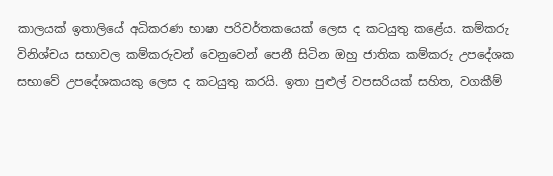කාලයක් ඉතාලියේ අධිකරණ භාෂා පරිවර්තකයෙක් ලෙස ද කටයුතු කළේය. කම්කරු විනිශ්චය සභාවල කම්කරුවන් වෙනුවෙන් පෙනී සිටින ඔහු ජාතික කම්කරු උපදේශක සභාවේ උපදේශකයකු ලෙස ද කටයුතු කරයි. ඉතා පුළුල් වපසරියක් සහිත, වගකීම්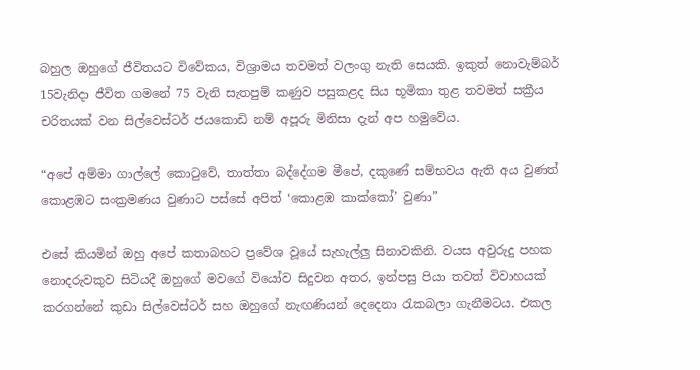බහුල ඔහුගේ ජීවිතයට විවේකය, විශ්‍රාමය තවමත් වලංගු නැති සෙයකි. ඉකුත් නොවැම්බර් 15වැනිදා ජීවිත ගමනේ 75 වැනි සැතපුම් කණුව පසුකළද සිය භූමිකා තුළ තවමත් සක්‍රීය චරිතයක් වන සිල්වෙස්ටර් ජයකොඩි නම් අපූරු මිනිසා දැන් අප හමුවේය.

“අපේ අම්මා ගාල්ලේ කොටුවේ, තාත්තා බද්දේගම මීපේ, දකුණේ සම්භවය ඇති අය වුණත් කොළඹට සංක්‍රමණය වුණාට පස්සේ අපිත් ‘කොළඹ කාක්කෝ’ වුණා”

එසේ කියමින් ඔහු අපේ කතාබහට ප්‍රවේශ වූයේ සැහැල්ලු සිනාවකිනි. වයස අවුරුදු පහක නොදරුවකුව සිටියදී ඔහුගේ මවගේ වියෝව සිදුවන අතර, ඉන්පසු පියා තවත් විවාහයක් කරගන්නේ කුඩා සිල්වෙස්ටර් සහ ඔහුගේ නැඟණියන් දෙදෙනා රැකබලා ගැනීමටය. එකල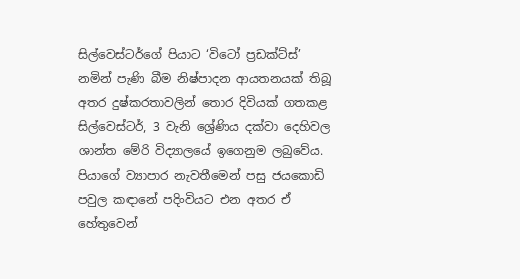සිල්වෙස්ටර්ගේ පියාට ‘විටෝ ප්‍රඩක්ට්ස්’ නමින් පැණි බීම නිෂ්පාදන ආයතනයක් තිබූ අතර දුෂ්කරතාවලින් තොර දිවියක් ගතකළ සිල්වෙස්ටර්, 3 වැනි ශ්‍රේණිය දක්වා දෙහිවල ශාන්ත මේරි විද්‍යාලයේ ඉගෙනුම ලබුවේය. පියාගේ ව්‍යාපාර නැවතීමෙන් පසු ජයකොඩි පවුල කඳානේ පදිංවියට එන අතර ඒ හේතුවෙන්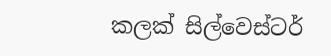කලක් සිල්වෙස්ටර්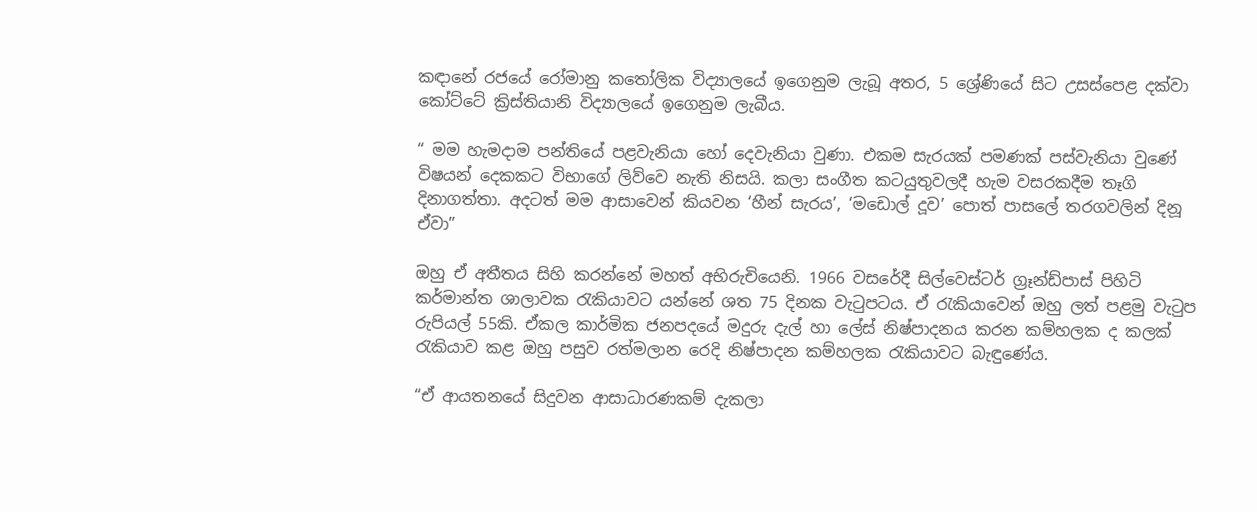කඳානේ රජයේ රෝමානු කතෝලික විද්‍යාලයේ ඉගෙනුම ලැබූ අතර, 5 ශ්‍රේණියේ සිට උසස්පෙළ දක්වා කෝට්ටේ ක්‍රිස්තියානි විද්‍යාලයේ ඉගෙනුම ලැබීය.

“ මම හැමදාම පන්තියේ පළවැනියා හෝ දෙවැනියා වුණා. එකම සැරයක් පමණක් පස්වැනියා වුණේ විෂයන් දෙකකට විභාගේ ලිව්වෙ නැති නිසයි. කලා සංගීත කටයුතුවලදී හැම වසරකදීම තෑගි දිනාගත්තා. අදටත් මම ආසාවෙන් කියවන ‘හීන් සැරය’, ‘මඩොල් දූව’ පොත් පාසලේ තරගවලින් දිනූ ඒවා”

ඔහු ඒ අතීතය සිහි කරන්නේ මහත් අභිරුචියෙනි. 1966 වසරේදී සිල්වෙස්ටර් ග්‍රෑන්ඩ්පාස් පිහිටි කර්මාන්ත ශාලාවක රැකියාවට යන්නේ ශත 75 දිනක වැටුපටය. ඒ රැකියාවෙන් ඔහු ලත් පළමු වැටුප රුපියල් 55කි. ඒකල කාර්මික ජනපදයේ මදුරු දැල් හා ලේස් නිෂ්පාදනය කරන කම්හලක ද කලක් රැකියාව කළ ඔහු පසුව රත්මලාන රෙදි නිෂ්පාදන කම්හලක රැකියාවට බැඳුණේය.

“ඒ ආයතනයේ සිදුවන ආසාධාරණකම් දැකලා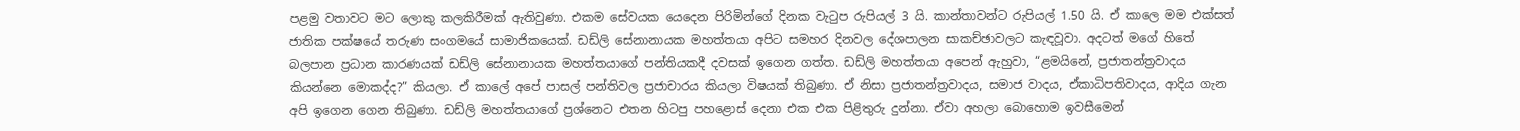පළමු වතාවට මට ලොකු කලකිරීමක් ඇතිවුණා. එකම සේවයක යෙදෙන පිරිමින්ගේ දිනක වැටුප රුපියල් 3 යි. කාන්තාවන්ට රුපියල් 1.50 යි. ඒ කාලෙ මම එක්සත් ජාතික පක්ෂයේ තරුණ සංගමයේ සාමාජිකයෙක්. ඩඩ්ලි සේනානායක මහත්තයා අපිට සමහර දිනවල දේශපාලන සාකච්ඡාවලට කැඳවූවා. අදටත් මගේ හිතේ බලපාන ප්‍රධාන කාරණයක් ඩඩ්ලි සේනානායක මහත්තයාගේ පන්තියකදී දවසක් ඉගෙන ගත්ත. ඩඩ්ලි මහත්තයා අපෙන් ඇහුවා, “ළමයිනේ, ප්‍රජාතන්ත්‍රවාදය කියන්නෙ මොකද්ද?” කියලා. ඒ කාලේ අපේ පාසල් පන්තිවල ප්‍රජාචාරය කියලා විෂයක් තිබුණා. ඒ නිසා ප්‍රජාතන්ත්‍රවාදය, සමාජ වාදය, ඒකාධිපතිවාදය, ආදිය ගැන අපි ඉගෙන ගෙන තිබුණා. ඩඩ්ලි මහත්තයාගේ ප්‍රශ්නෙට එතන හිටපු පහළොස් දෙනා එක එක පිළිතුරු දුන්නා. ඒවා අහලා බොහොම ඉවසීමෙන්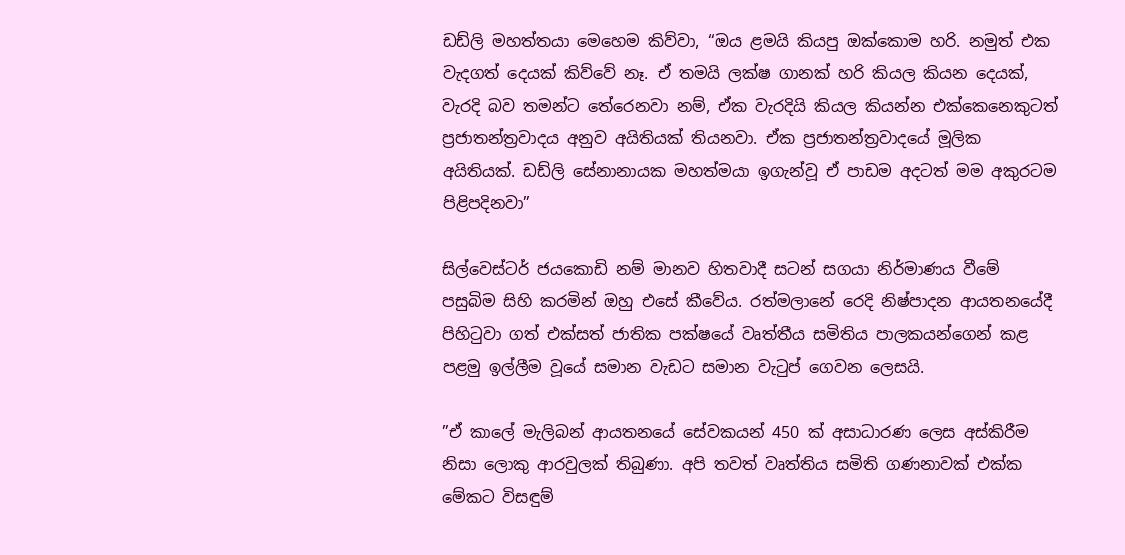ඩඩ්ලි මහත්තයා මෙහෙම කිව්වා, “ඔය ළමයි කියපු ඔක්කොම හරි. නමුත් එක වැදගත් දෙයක් කිව්වේ නෑ. ඒ තමයි ලක්ෂ ගානක් හරි කියල කියන දෙයක්, වැරදි බව තමන්ට තේරෙනවා නම්, ඒක වැරදියි කියල කියන්න එක්කෙනෙකුටත් ප්‍රජාතන්ත්‍රවාදය අනුව අයිතියක් තියනවා. ඒක ප්‍රජාතන්ත්‍රවාදයේ මූලික අයිතියක්. ඩඩ්ලි සේනානායක මහත්මයා ඉගැන්වූ ඒ පාඩම අදටත් මම අකුරටම පිළිපදිනවා”

සිල්වෙස්ටර් ජයකොඩි නම් මානව හිතවාදී සටන් සගයා නිර්මාණය වීමේ පසුබිම සිහි කරමින් ඔහු එසේ කීවේය. රත්මලානේ රෙදි නිෂ්පාදන ආයතනයේදී පිහිටුවා ගත් එක්සත් ජාතික පක්ෂයේ වෘත්තීය සමිතිය පාලකයන්ගෙන් කළ පළමු ඉල්ලීම වූයේ සමාන වැඩට සමාන වැටුප් ගෙවන ලෙසයි.

”ඒ කාලේ මැලිබන් ආයතනයේ සේවකයන් 450 ක් අසාධාරණ ලෙස අස්කිරීම නිසා ලොකු ආරවුලක් තිබුණා. අපි තවත් වෘත්තිය සමිති ගණනාවක් එක්ක මේකට විසඳුම්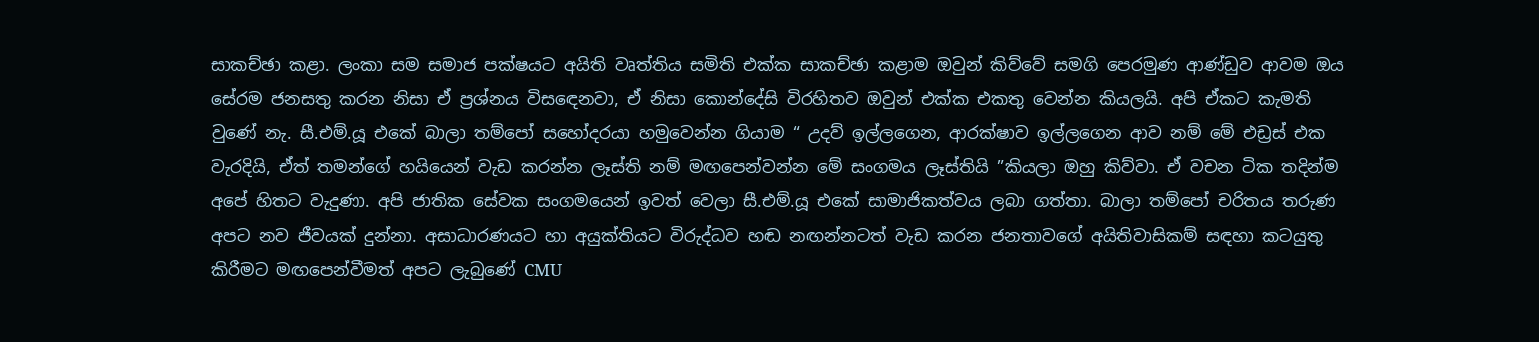සාකච්ඡා කළා. ලංකා සම සමාජ පක්ෂයට අයිති වෘත්තිය සමිති එක්ක සාකච්ඡා කළාම ඔවුන් කිව්වේ සමගි පෙරමුණ ආණ්ඩුව ආවම ඔය සේරම ජනසතු කරන නිසා ඒ ප්‍රශ්නය විසඳෙනවා, ඒ නිසා කොන්දේසි විරහිතව ඔවුන් එක්ක එකතු වෙන්න කියලයි. අපි ඒකට කැමති වුණේ නැ. සී.එම්.යූ එකේ බාලා තම්පෝ සහෝදරයා හමුවෙන්න ගියාම “ උදව් ඉල්ලගෙන, ආරක්ෂාව ඉල්ලගෙන ආව නම් මේ එඩ්‍රස් එක වැරදියි, ඒත් තමන්ගේ හයියෙන් වැඩ කරන්න ලෑස්ති නම් මඟපෙන්වන්න මේ සංගමය ලෑස්තියි ”කියලා ඔහු කිව්වා. ඒ වචන ටික තදින්ම අපේ හිතට වැදුණා. අපි ජාතික සේවක සංගමයෙන් ඉවත් වෙලා සී.එම්.යූ එකේ සාමාජිකත්වය ලබා ගත්තා. බාලා තම්පෝ චරිතය තරුණ අපට නව ජීවයක් දුන්නා. අසාධාරණයට හා අයුක්තියට විරුද්ධව හඬ නඟන්නටත් වැඩ කරන ජනතාවගේ අයිතිවාසිකම් සඳහා කටයුතු කිරීමට මඟපෙන්වීමත් අපට ලැබුණේ CMU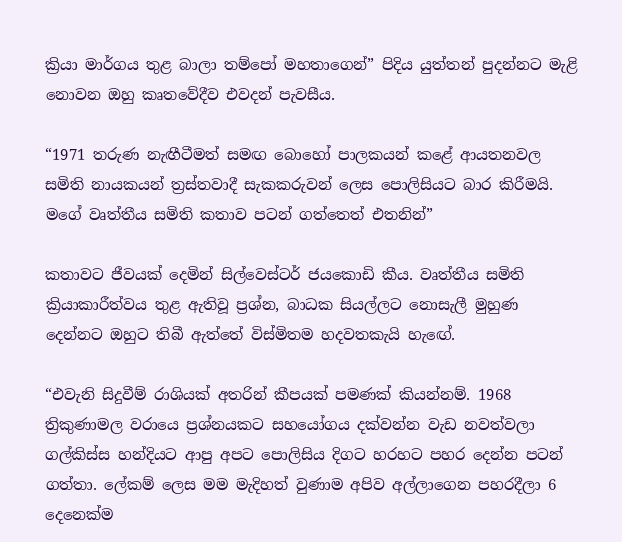ක්‍රියා මාර්ගය තුළ බාලා තම්පෝ මහතාගෙන්” පිදිය යුත්තන් පුදන්නට මැළි නොවන ඔහු කෘතවේදීව එවදන් පැවසීය.

“1971 තරුණ නැඟීටීමත් සමඟ බොහෝ පාලකයන් කළේ ආයතනවල සමිති නායකයන් ත්‍රස්තවාදී සැකකරුවන් ලෙස පොලිසියට බාර කිරීමයි. මගේ වෘත්තීය සමිති කතාව පටන් ගත්තෙත් එතනින්”

කතාවට ජීවයක් දෙමින් සිල්වෙස්ටර් ජයකොඩි කීය. වෘත්තීය සමිති ක්‍රියාකාරීත්වය තුළ ඇතිවූ ප්‍රශ්න, බාධක සියල්ලට නොසැලී මුහුණ දෙන්නට ඔහුට තිබී ඇත්තේ විස්මිතම හදවතකැයි හැඟේ.

“එවැනි සිදුවීම් රාශියක් අතරින් කීපයක් පමණක් කියන්නම්. 1968 ත්‍රිකුණාමල වරායෙ ප්‍රශ්නයකට සහයෝගය දක්වන්න වැඩ නවත්වලා ගල්කිස්ස හන්දියට ආපු අපට පොලිසිය දිගට හරහට පහර දෙන්න පටන් ගත්තා. ලේකම් ලෙස මම මැදිහත් වුණාම අපිව අල්ලාගෙන පහරදීලා 6 දෙනෙක්ම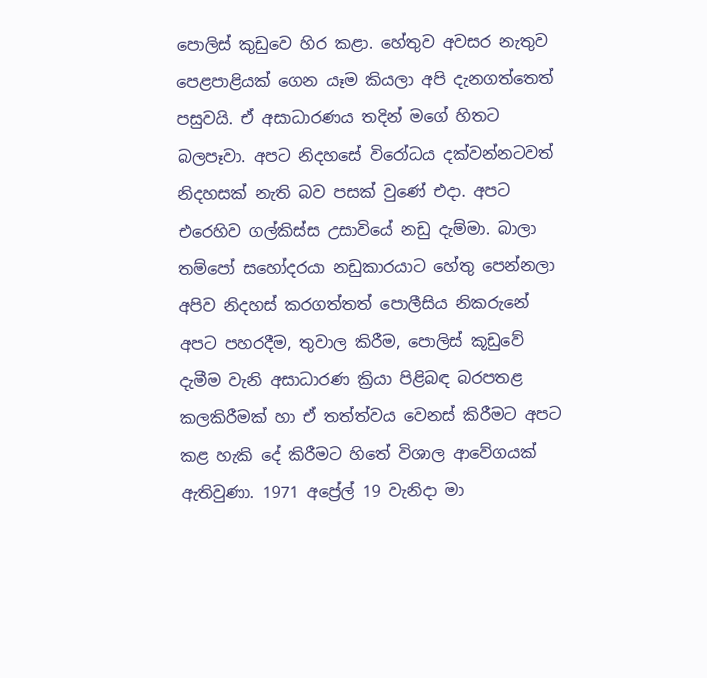පොලිස් කුඩුවෙ හිර කළා. හේතුව අවසර නැතුව පෙළපාළියක් ගෙන යෑම කියලා අපි දැනගත්තෙත් පසුවයි. ඒ අසාධාරණය තදින් මගේ හිතට බලපෑවා. අපට නිදහසේ විරෝධය දක්වන්නටවත් නිදහසක් නැති බව පසක් වුණේ එදා. අපට එරෙහිව ගල්කිස්ස උසාවියේ නඩු දැම්මා. බාලා තම්පෝ සහෝදරයා නඩුකාරයාට හේතු පෙන්නලා අපිව නිදහස් කරගත්තත් පොලීසිය නිකරුනේ අපට පහරදීම, තුවාල කිරීම, පොලිස් කූඩුවේ දැමීම වැනි අසාධාරණ ක්‍රියා පිළිබඳ බරපතළ කලකිරීමක් හා ඒ තත්ත්වය වෙනස් කිරීමට අපට කළ හැකි දේ කිරීමට හිතේ විශාල ආවේගයක් ඇතිවුණා. 1971 අප්‍රේල් 19 වැනිදා මා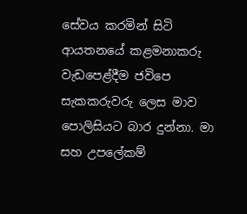සේවය කරමින් සිටි ආයතනයේ කළමනාකරු වැඩප‍ෙළ්දීම ජවිපෙ සැකකරුවරු ලෙස මාව පොලිසියට බාර දුන්නා. මා සහ උපලේකම්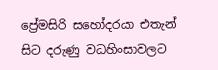ප්‍රේමසිරි සහෝදරයා එතැන් සිට දරුණු වධහිංසාවලට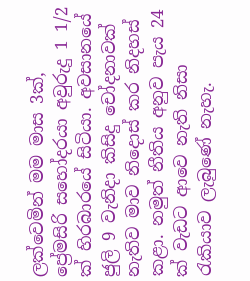ලක්වෙමින් මම මාස 3ක්, ප්‍රේමසිරි සහෝදරයා අවුරුදු 1 1/2 ක් හිරබාරයේ සිටියා. අවසානයේ ජුලි 9 වැනිදා කිසිදු චෝදනාවක් නැතිව මාව නිදොස් කර නිදහස් කළා. නමුත් නීතිය අනුව පැය 24 ක් වැඩට ආවෙ නැති නිසා රැකියාව ලැබුණේ නැහැ.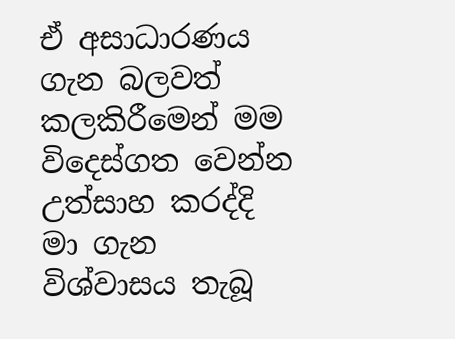ඒ අසාධාරණය ගැන බලවත් කලකිරීමෙන් මම විදෙස්ගත වෙන්න උත්සාහ කරද්දි මා ගැන විශ්වාසය තැබූ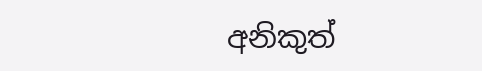අනිකුත්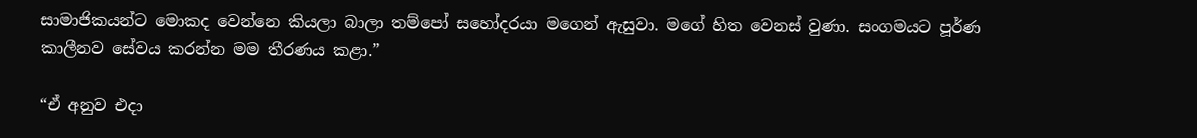සාමාජිකයන්ට මොකද වෙන්නෙ කියලා බාලා තම්පෝ සහෝදරයා මගෙන් ඇසුවා. මගේ හිත වෙනස් වුණා. සංගමයට පූර්ණ කාලීනව සේවය කරන්න මම තීරණය කළා.”

“ඒ අනුව එදා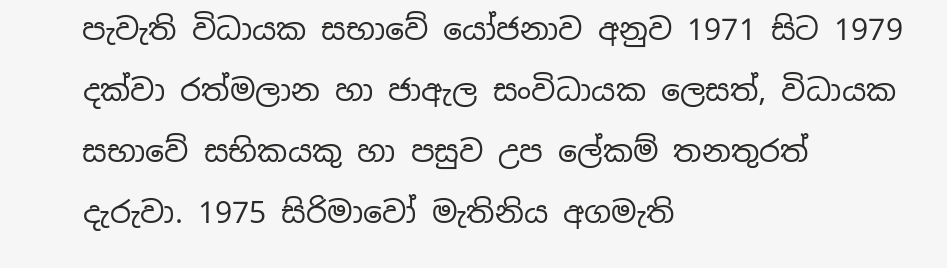පැවැති විධායක සභාවේ යෝජනාව අනුව 1971 සිට 1979 දක්වා රත්මලාන හා ජාඇල සංවිධායක ලෙසත්, විධායක සභාවේ සභිකයකු හා පසුව උප ලේකම් තනතුරත් දැරුවා. 1975 සිරිමාවෝ මැතිනිය අගමැති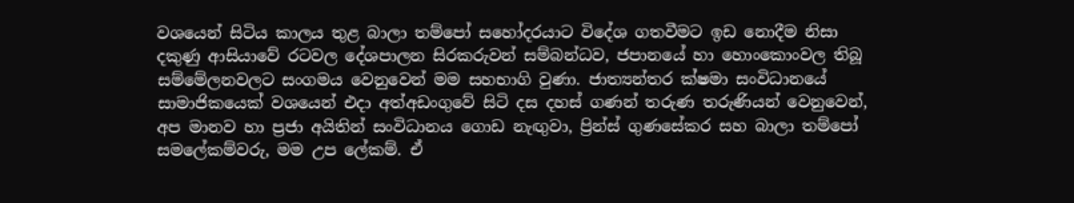වශයෙන් සිටිය කාලය තුළ බාලා තම්පෝ සහෝදරයාට විදේශ ගතවීමට ඉඩ නොදීම නිසා දකුණු ආසියාවේ රටවල දේශපාලන සිරකරුවන් සම්බන්ධව, ජපානයේ හා හොංකොංවල තිබූ සම්මේලනවලට සංගමය වෙනුවෙන් මම සහභාගි වුණා. ජාත්‍යන්තර ක්ෂමා සංවිධානයේ සාමාජිකයෙක් වශයෙන් එදා අත්අඩංගුවේ සිටි දස දහස් ගණන් තරුණ තරුණියන් වෙනුවෙන්, අප මානව හා ප්‍රජා අයිතින් සංවිධානය ගොඩ නැඟුවා, ප්‍රින්ස් ගුණසේකර සහ බාලා තම්පෝ සමලේකම්වරු, මම උප ලේකම්. ඒ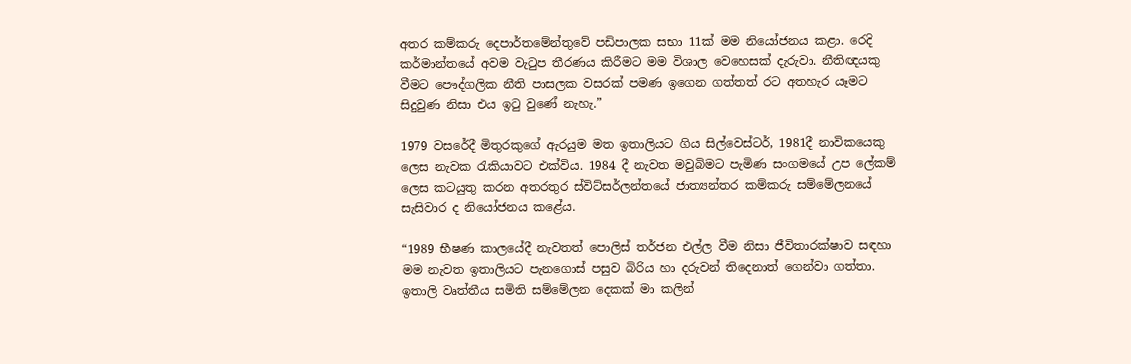අතර කම්කරු දෙපාර්තමේන්තුවේ පඩිපාලක සභා 11ක් මම නියෝජනය කළා. රෙදි කර්මාන්තයේ අවම වැටුප තීරණය කිරීමට මම විශාල වෙහෙසක් දැරුවා. නීතිඥයකු වීමට පෞද්ගලික නීති පාසලක වසරක් පමණ ඉගෙන ගත්තත් රට අතහැර යෑමට සිදුවුණ නිසා එය ඉටු වුණේ නැහැ.”

1979 වසරේදී මිතුරකුගේ ඇරයුම මත ඉතාලියට ගිය සිල්වෙස්ටර්, 1981දී නාවිකයෙකු ලෙස නැවක රැකියාවට එක්විය. 1984 දී නැවත මවුබිමට පැමිණ සංගමයේ උප ලේකම් ලෙස කටයුතු කරන අතරතුර ස්විට්සර්ලන්තයේ ජාත්‍යන්තර කම්කරු සම්මේලනයේ සැසිවාර ද නියෝජනය කළේය.

“1989 භීෂණ කාලයේදී නැවතත් පොලිස් තර්ජන එල්ල වීම නිසා ජීවිතාරක්ෂාව සඳහා මම නැවත ඉතාලියට පැනගොස් පසුව බිරිය හා දරුවන් තිදෙනාත් ගෙන්වා ගත්තා. ඉතාලි වෘත්තීය සමිති සම්මේලන දෙකක් මා කලින්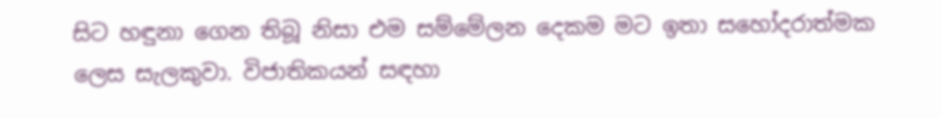සිට හඳුනා ගෙන තිබූ නිසා එම සම්මේලන දෙකම මට ඉතා සහෝදරාත්මක ලෙස සැලකුවා. විජාතිකයන් සඳහා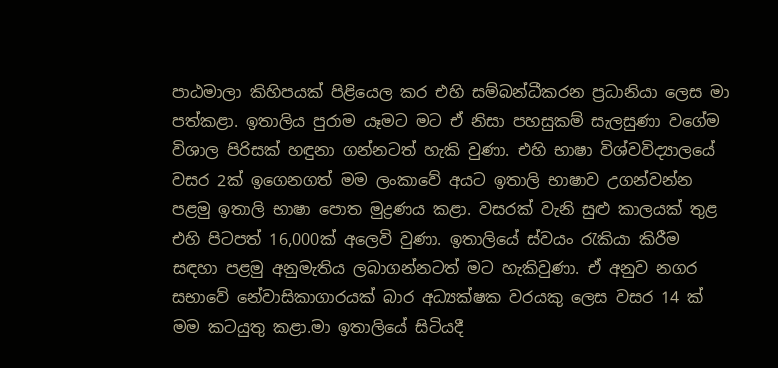පාඨමාලා කිහිපයක් පිළියෙල කර එහි සම්බන්ධීකරන ප්‍රධානියා ලෙස මා පත්කළා. ඉතාලිය පුරාම යෑමට මට ඒ නිසා පහසුකම් සැලසුණා වගේම විශාල පිරිසක් හඳුනා ගන්නටත් හැකි වුණා. එහි භාෂා විශ්වවිද්‍යාලයේ වසර 2ක් ඉගෙනගත් මම ලංකාවේ අයට ඉතාලි භාෂාව උගන්වන්න පළමු ඉතාලි භාෂා පොත මුද්‍රණය කළා. වසරක් වැනි සුළු කාලයක් තුළ එහි පිටපත් 16,000ක් අලෙවි වුණා. ඉතාලියේ ස්වයං රැකියා කිරීම සඳහා පළමු අනුමැතිය ලබාගන්නටත් මට හැකිවුණා. ඒ අනුව නගර සභාවේ නේවාසිකාගාරයක් බාර අධ්‍යක්ෂක වරයකු ලෙස වසර 14 ක් මම කටයුතු කළා.මා ඉතාලියේ සිටියදී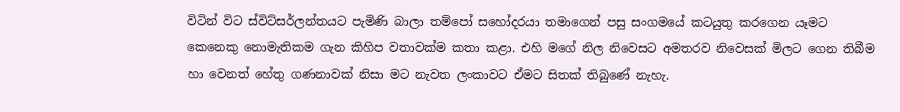විටින් විට ස්විට්සර්ලන්තයට පැමිණි බාලා තම්පෝ සහෝදරයා තමාගෙන් පසු සංගමයේ කටයුතු කරගෙන යෑමට කෙනෙකු නොමැතිකම ගැන කිහිප වතාවක්ම කතා කළා. එහි මගේ නිල නිවෙසට අමතරව නිවෙසක් මිලට ගෙන තිබීම හා වෙනත් හේතු ගණනාවක් නිසා මට නැවත ලංකාවට ඒමට සිතක් තිබුණේ නැහැ.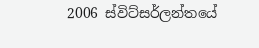2006 ස්විට්සර්ලන්තයේ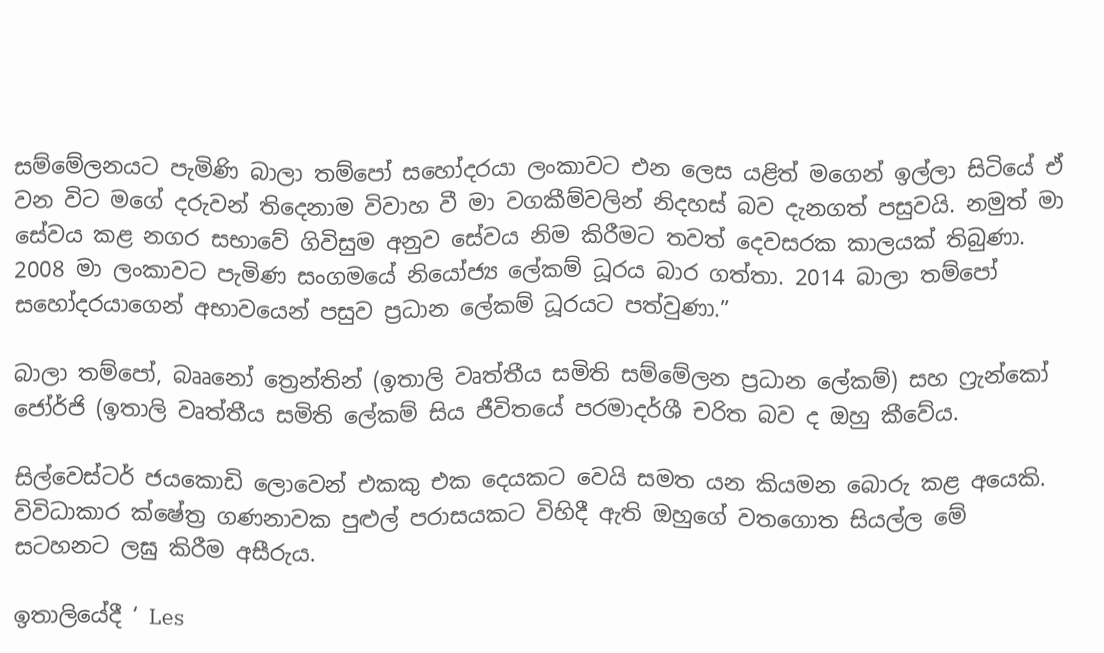සම්මේලනයට පැමිණි බාලා තම්පෝ සහෝදරයා ලංකාවට එන ලෙස යළිත් මගෙන් ඉල්ලා සිටියේ ඒ වන විට මගේ දරුවන් තිදෙනාම විවාහ වී මා වගකීම්වලින් නිදහස් බව දැනගත් පසුවයි. නමුත් මා සේවය කළ නගර සභාවේ ගිවිසුම අනුව සේවය නිම කිරීමට තවත් දෙවසරක කාලයක් තිබුණා. 2008 මා ලංකාවට පැමිණ සංගමයේ නියෝජ්‍ය ලේකම් ධූරය බාර ගත්තා. 2014 බාලා තම්පෝ සහෝදරයාගෙන් අභාවයෙන් පසුව ප්‍රධාන ලේකම් ධූරයට පත්වුණා.”

බාලා තම්පෝ, බෲනෝ ත්‍රෙන්තින් (ඉතාලි වෘත්තීය සමිති සම්මේලන ප්‍රධාන ලේකම්) සහ ෆ්‍රැන්කෝ ජෝර්ජි (ඉතාලි වෘත්තීය සමිති ලේකම් සිය ජීවිතයේ පරමාදර්ශී චරිත බව ද ඔහු කීවේය.

සිල්වෙස්ටර් ජයකොඩි ලොවෙන් එකකු එක දෙයකට වෙයි සමත යන කියමන බොරු කළ අයෙකි. විවිධාකාර ක්ෂේත්‍ර ගණනාවක පුළුල් පරාසයකට විහිදී ඇති ඔහුගේ වතගොත සියල්ල මේ සටහනට ලඝු කිරීම අසීරුය.

ඉතාලියේදී ‘ Les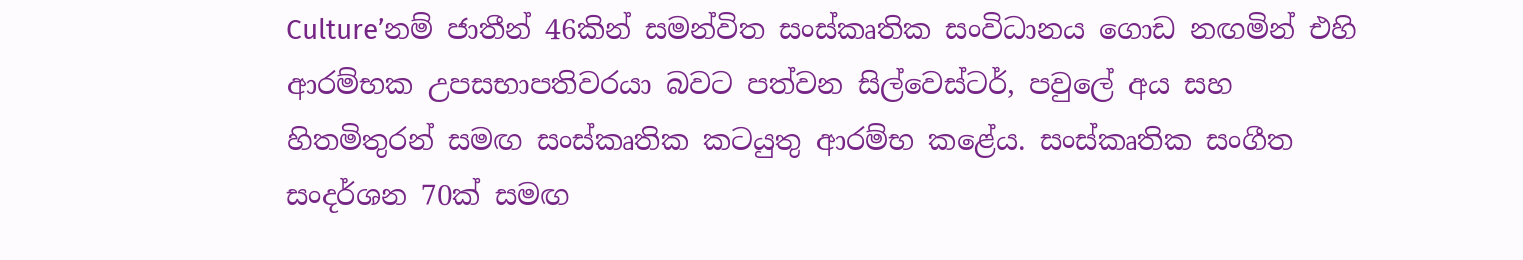Culture’නම් ජාතීන් 46කින් සමන්විත සංස්කෘතික සංවිධානය ගොඩ නඟමින් එහි ආරම්භක උපසභාපතිවරයා බවට පත්වන සිල්වෙස්ටර්, පවුලේ අය සහ හිතමිතුරන් සමඟ සංස්කෘතික කටයුතු ආරම්භ කළේය. සංස්කෘතික සංගීත සංදර්ශන 70ක් සමඟ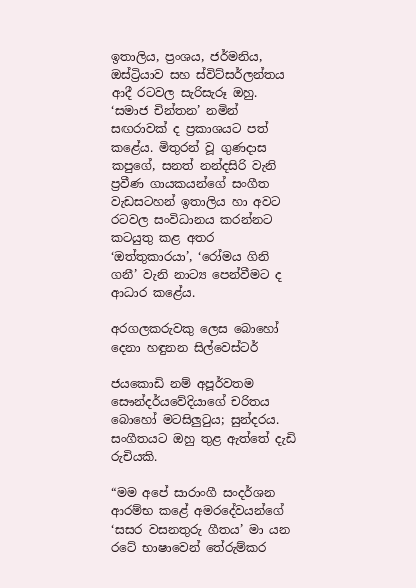ඉතාලිය, ප්‍රංශය, ජර්මනිය, ඔස්ට්‍රියාව සහ ස්විට්සර්ලන්තය ආදී රටවල සැරිසැරූ ඔහු. ‘සමාජ චින්තන’ නමින් සඟරාවක් ද ප්‍රකාශයට පත් කළේය. මිතුරන් වූ ගුණදාස කපුගේ, සනත් නන්දසිරි වැනි ප්‍රවීණ ගායකයන්ගේ සංගීත වැඩසටහන් ඉතාලිය හා අවට රටවල සංවිධානය කරන්නට කටයුතු කළ අතර ‘ඔත්තුකාරයා’, ‘රෝමය ගිනි ගනී’ වැනි නාට්‍ය පෙන්වීමට ද ආධාර කළේය.

අරගලකරුවකු ලෙස බොහෝ දෙනා හඳුනන සිල්වෙස්ටර්

ජයකොඩි නම් අපූර්වතම සෞන්දර්යවේදියාගේ චරිතය බොහෝ මටසිලුටුය; සුන්දරය. සංගීතයට ඔහු තුළ ඇත්තේ දැඩි රුචියකි.

“මම අපේ සාරාංගී සංදර්ශන ආරම්භ කළේ අමරදේවයන්ගේ ‘සසර වසනතුරු ගීතය’ මා යන රටේ භාෂාවෙන් තේරුම්කර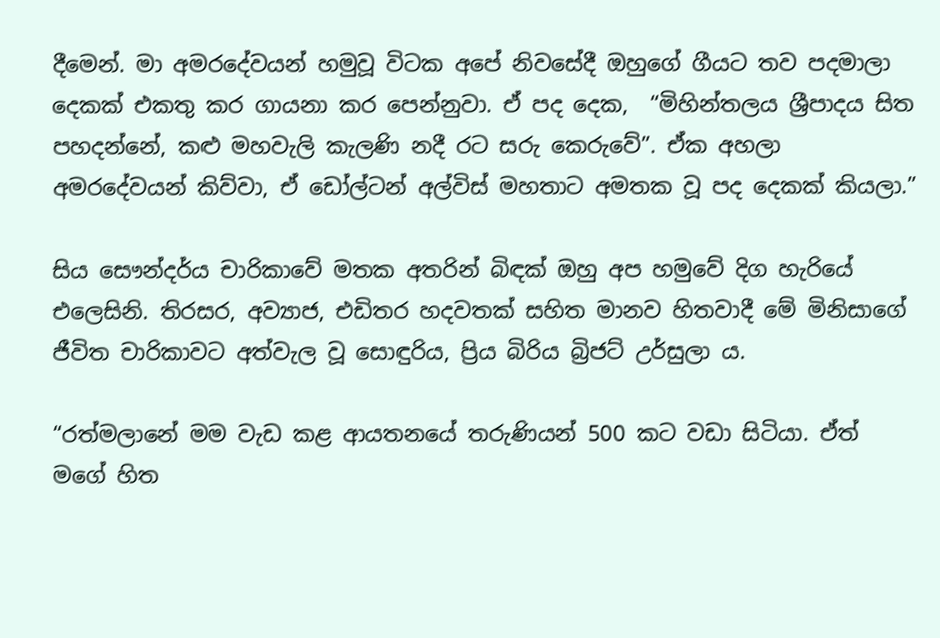දීමෙන්. මා අමරදේවයන් හමුවූ විටක අපේ නිවසේදී ඔහුගේ ගීයට තව පදමාලා දෙකක් එකතු කර ගායනා කර පෙන්නුවා. ඒ පද දෙක,  “මිහින්තලය ශ්‍රීපාදය සිත පහදන්නේ, කළු මහවැලි කැලණි නදී රට සරු කෙරුවේ”. ඒක අහලා අමරදේවයන් කිව්වා, ඒ ඩෝල්ටන් අල්විස් මහතාට අමතක වූ පද දෙකක් කියලා.”

සිය සෞන්දර්ය චාරිකාවේ මතක අතරින් බිඳක් ඔහු අප හමුවේ දිග හැරියේ එලෙසිනි. තිරසර, අව්‍යාජ, එඩිතර හදවතක් සහිත මානව හිතවාදී මේ මිනිසාගේ ජීවිත චාරිකාවට අත්වැල වූ සොඳුරිය, ප්‍රිය බිරිය බ්‍රිජට් උර්සුලා ය.

“රත්මලානේ මම වැඩ කළ ආයතනයේ තරුණියන් 500 කට වඩා සිටියා. ඒත් මගේ හිත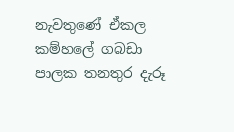නැවතුණේ ඒකල කම්හලේ ගබඩා පාලක තනතුර දැරූ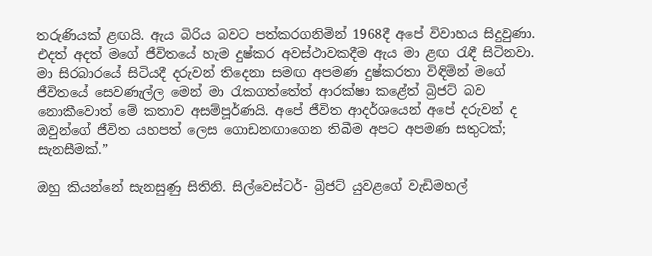තරුණියක් ළඟයි. ඇය බිරිය බවට පත්කරගනිමින් 1968දී අපේ විවාහය සිදුවුණා. එදත් අදත් මගේ ජීවිතයේ හැම දුෂ්කර අවස්ථාවකදීම ඇය මා ළඟ රැඳී සිටිනවා. මා සිරබාරයේ සිටියදී දරුවන් තිදෙනා සමඟ අපමණ දුෂ්කරතා විඳිමින් මගේ ජීවිතයේ සෙවණැල්ල මෙන් මා රැකගත්තේත් ආරක්ෂා කළේත් බ්‍රිජට් බව නොකීවොත් මේ කතාව අසම්පූර්ණයි. අපේ ජීවිත ආදර්ශයෙන් අපේ දරුවන් ද ඔවුන්ගේ ජීවිත යහපත් ලෙස ගොඩනඟාගෙන තිබීම අපට අපමණ සතුටක්; සැනසීමක්.”

ඔහු කියන්නේ සැනසුණු සිතිනි. සිල්වෙස්ටර්- බ්‍රිජට් යුවළගේ වැඩිමහල්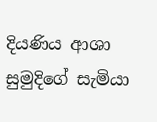දියණිය ආශා සුමුදිගේ සැමියා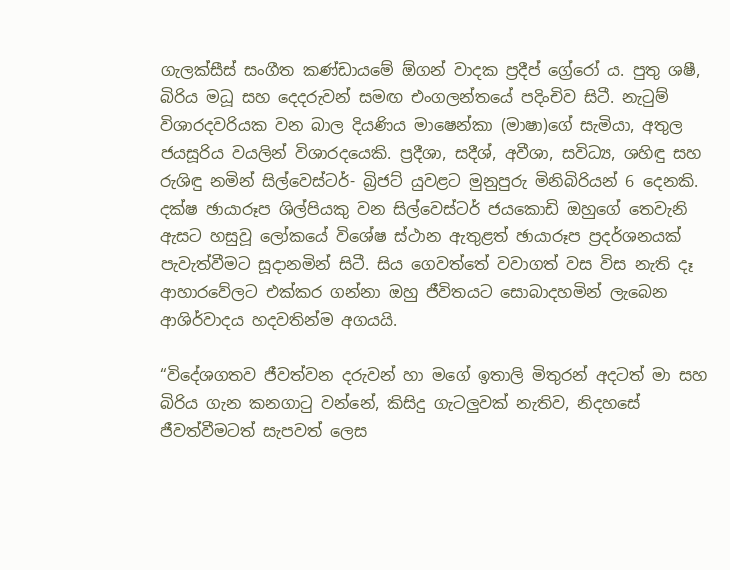ගැලක්සීස් සංගීත කණ්ඩායමේ ඕගන් වාදක ප්‍රදීප් ග්‍රේරෝ ය. පුතු ශෂී, බිරිය මධූ සහ දෙදරුවන් සමඟ එංගලන්තයේ පදිංචිව සිටී. නැටුම් විශාරදවරියක වන බාල දියණිය මාෂෙන්කා (මාෂා)ගේ සැමියා, අතුල ජයසූරිය වයලින් විශාරදයෙකි. ප්‍රදීශා, සදීශ්, අවීශා, සවිධ්‍ය, ශහිඳු සහ රුශිඳු නමින් සිල්වෙස්ටර්- බ්‍රිජට් යුවළට මුනුපුරු මිනිබිරියන් 6 දෙනකි. දක්ෂ ඡායාරූප ශිල්පියකු වන සිල්වෙස්ටර් ජයකොඩි ඔහුගේ තෙවැනි ඇසට හසුවූ ලෝකයේ විශේෂ ස්ථාන ඇතුළත් ඡායාරූප ප්‍රදර්ශනයක් පැවැත්වීමට සූදානමින් සිටී. සිය ගෙවත්තේ වවාගත් වස විස නැති දෑ ආහාරවේලට එක්කර ගන්නා ඔහු ජීවිතයට සොබාදහමින් ලැබෙන ආශිර්වාදය හදවතින්ම අගයයි.

“විදේශගතව ජීවත්වන දරුවන් හා මගේ ඉතාලි මිතුරන් අදටත් මා සහ බිරිය ගැන කනගාටු වන්නේ, කිසිදු ගැටලුවක් නැතිව, නිදහසේ ජීවත්වීමටත් සැපවත් ලෙස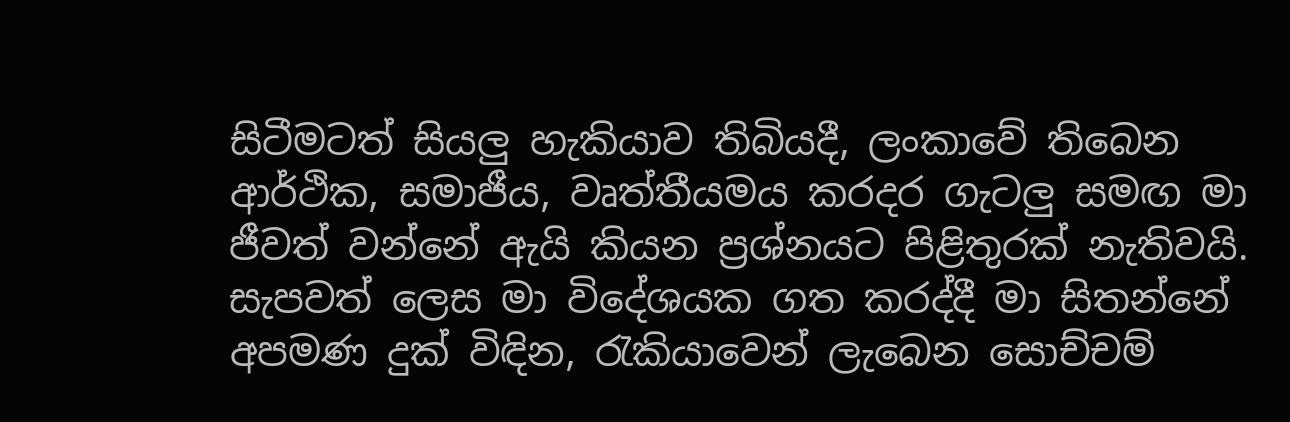සිටීමටත් සියලු හැකියාව තිබියදී, ලංකාවේ තිබෙන ආර්ථික, සමාජීය, වෘත්තීයමය කරදර ගැටලු සමඟ මා ජීවත් වන්නේ ඇයි කියන ප්‍රශ්නයට පිළිතුරක් නැතිවයි. සැපවත් ලෙස මා විදේශයක ගත කරද්දී මා සිතන්නේ අපමණ දුක් විඳින, රැකියාවෙන් ලැබෙන සොච්චම්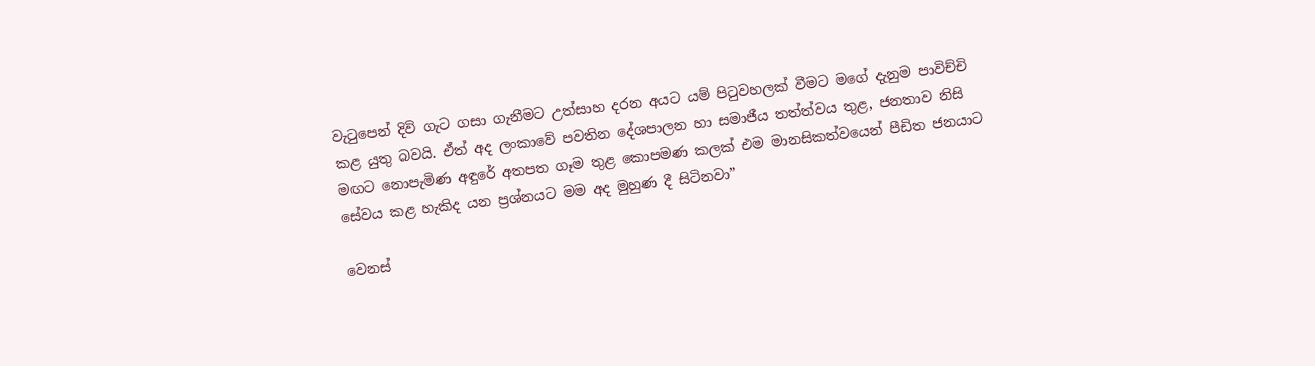වැටුපෙන් දිවි ගැට ගසා ගැනීමට උත්සාහ දරන අයට යම් පිටුවහලක් වීමට මගේ දැනුම පාවිච්චි කළ යුතු බවයි. ඒත් අද ලංකාවේ පවතින දේශපාලන හා සමාජීය තත්ත්වය තුළ, ජනතාව නිසි මඟට නොපැමිණ අඳුරේ අතපත ගෑම තුළ කොපමණ කලක් එම මානසිකත්වයෙන් පීඩිත ජනයාට සේවය කළ හැකිද යන ප්‍රශ්නයට මම අද මුහුණ දී සිටිනවා”

වෙනස්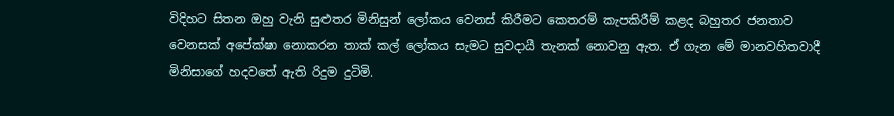විදිහට සිතන ඔහු වැනි සුළුතර මිනිසුන් ලෝකය වෙනස් කිරීමට කෙතරම් කැපකිරීම් කළද බහුතර ජනතාව වෙනසක් අපේක්ෂා නොකරන තාක් කල් ලෝකය සැමට සුවදායී තැනක් නොවනු ඇත. ඒ ගැන මේ මානවහිතවාදී මිනිසාගේ හදවතේ ඇති රිදුම දුටිමි.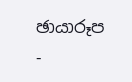ඡායාරූප -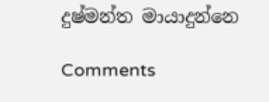දුෂ්මන්ත මායාදුන්නෙ

Comments